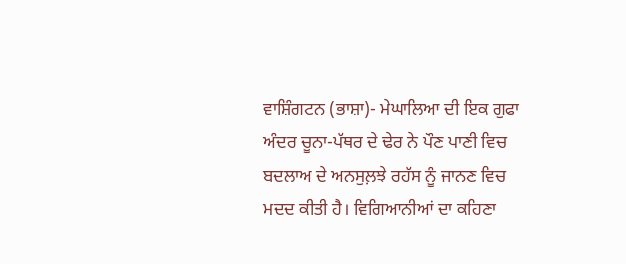ਵਾਸ਼ਿੰਗਟਨ (ਭਾਸ਼ਾ)- ਮੇਘਾਲਿਆ ਦੀ ਇਕ ਗੁਫਾ ਅੰਦਰ ਚੂਨਾ-ਪੱਥਰ ਦੇ ਢੇਰ ਨੇ ਪੌਣ ਪਾਣੀ ਵਿਚ ਬਦਲਾਅ ਦੇ ਅਨਸੁਲ਼ਝੇ ਰਹੱਸ ਨੂੰ ਜਾਨਣ ਵਿਚ ਮਦਦ ਕੀਤੀ ਹੈ। ਵਿਗਿਆਨੀਆਂ ਦਾ ਕਹਿਣਾ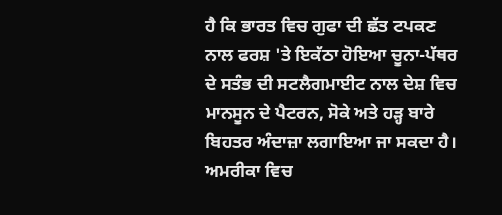ਹੈ ਕਿ ਭਾਰਤ ਵਿਚ ਗੁਫਾ ਦੀ ਛੱਤ ਟਪਕਣ ਨਾਲ ਫਰਸ਼ 'ਤੇ ਇਕੱਠਾ ਹੋਇਆ ਚੂਨਾ-ਪੱਥਰ ਦੇ ਸਤੰਭ ਦੀ ਸਟਲੈਗਮਾਈਟ ਨਾਲ ਦੇਸ਼ ਵਿਚ ਮਾਨਸੂਨ ਦੇ ਪੈਟਰਨ, ਸੋਕੇ ਅਤੇ ਹੜ੍ਹ ਬਾਰੇ ਬਿਹਤਰ ਅੰਦਾਜ਼ਾ ਲਗਾਇਆ ਜਾ ਸਕਦਾ ਹੈ। ਅਮਰੀਕਾ ਵਿਚ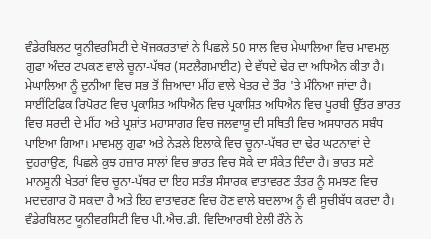ਵੰਡੇਰਬਿਲਟ ਯੂਨੀਵਰਸਿਟੀ ਦੇ ਖੋਜਕਰਤਾਵਾਂ ਨੇ ਪਿਛਲੇ 50 ਸਾਲ ਵਿਚ ਮੇਘਾਲਿਆ ਵਿਚ ਮਾਵਮਲੁ ਗੁਫਾ ਅੰਦਰ ਟਪਕਣ ਵਾਲੇ ਚੂਨਾ-ਪੱਥਰ (ਸਟਲੈਗਮਾਈਟ) ਦੇ ਵੱਧਦੇ ਢੇਰ ਦਾ ਅਧਿਐਨ ਕੀਤਾ ਹੈ। ਮੇਘਾਲਿਆ ਨੂੰ ਦੁਨੀਆ ਵਿਚ ਸਭ ਤੋਂ ਜ਼ਿਆਦਾ ਮੀਂਹ ਵਾਲੇ ਖੇਤਰ ਦੇ ਤੌਰ 'ਤੇ ਮੰਨਿਆ ਜਾਂਦਾ ਹੈ।
ਸਾਈਂਟਿਫਿਕ ਰਿਪੋਰਟ ਵਿਚ ਪ੍ਰਕਾਸ਼ਿਤ ਅਧਿਐਨ ਵਿਚ ਪ੍ਰਕਾਸ਼ਿਤ ਅਧਿਐਨ ਵਿਚ ਪੂਰਬੀ ਉੱਤਰ ਭਾਰਤ ਵਿਚ ਸਰਦੀ ਦੇ ਮੀਂਹ ਅਤੇ ਪ੍ਰਸ਼ਾਂਤ ਮਹਾਸਾਗਰ ਵਿਚ ਜਲਵਾਯੂ ਦੀ ਸਥਿਤੀ ਵਿਚ ਅਸਧਾਰਨ ਸਬੰਧ ਪਾਇਆ ਗਿਆ। ਮਾਵਮਲੁ ਗੁਫਾ ਅਤੇ ਨੇੜਲੇ ਇਲਾਕੇ ਵਿਚ ਚੂਨਾ-ਪੱਥਰ ਦਾ ਢੇਰ ਘਟਨਾਵਾਂ ਦੇ ਦੁਹਰਾਉਣ, ਪਿਛਲੇ ਕੁਝ ਹਜ਼ਾਰ ਸਾਲਾਂ ਵਿਚ ਭਾਰਤ ਵਿਚ ਸੋਕੇ ਦਾ ਸੰਕੇਤ ਦਿੰਦਾ ਹੈ। ਭਾਰਤ ਸਣੇ ਮਾਨਸੂਨੀ ਖੇਤਰਾਂ ਵਿਚ ਚੂਨਾ-ਪੱਥਰ ਦਾ ਇਹ ਸਤੰਭ ਸੰਸਾਰਕ ਵਾਤਾਵਰਣ ਤੰਤਰ ਨੂੰ ਸਮਝਣ ਵਿਚ ਮਦਦਗਾਰ ਹੋ ਸਕਦਾ ਹੈ ਅਤੇ ਇਹ ਵਾਤਾਵਰਣ ਵਿਚ ਹੋਣ ਵਾਲੇ ਬਦਲਾਅ ਨੂੰ ਵੀ ਸੂਚੀਬੱਧ ਕਰਦਾ ਹੈ। ਵੰਡੇਰਬਿਲਟ ਯੂਨੀਵਰਸਿਟੀ ਵਿਚ ਪੀ.ਐਚ.ਡੀ. ਵਿਦਿਆਰਥੀ ਏਲੀ ਰੌਨੇ ਨੇ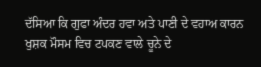ਦੱਸਿਆ ਕਿ ਗੁਫਾ ਅੰਦਰ ਹਵਾ ਅਤੇ ਪਾਣੀ ਦੇ ਵਹਾਅ ਕਾਰਨ ਖੁਸ਼ਕ ਮੌਸਮ ਵਿਚ ਟਪਕਣ ਵਾਲੇ ਚੂਨੇ ਦੇ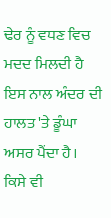ਢੇਰ ਨੂੰ ਵਧਣ ਵਿਚ ਮਦਦ ਮਿਲਦੀ ਹੈ ਇਸ ਨਾਲ ਅੰਦਰ ਦੀ ਹਾਲਤ 'ਤੇ ਡੂੰਘਾ ਅਸਰ ਪੈਂਦਾ ਹੈ।
ਕਿਸੇ ਵੀ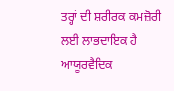ਤਰ੍ਹਾਂ ਦੀ ਸ਼ਰੀਰਕ ਕਮਜ਼ੋਰੀ ਲਈ ਲਾਭਦਾਇਕ ਹੈ ਆਯੂਰਵੈਦਿਕ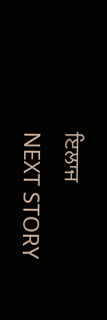ਇਲਾਜ
NEXT STORY